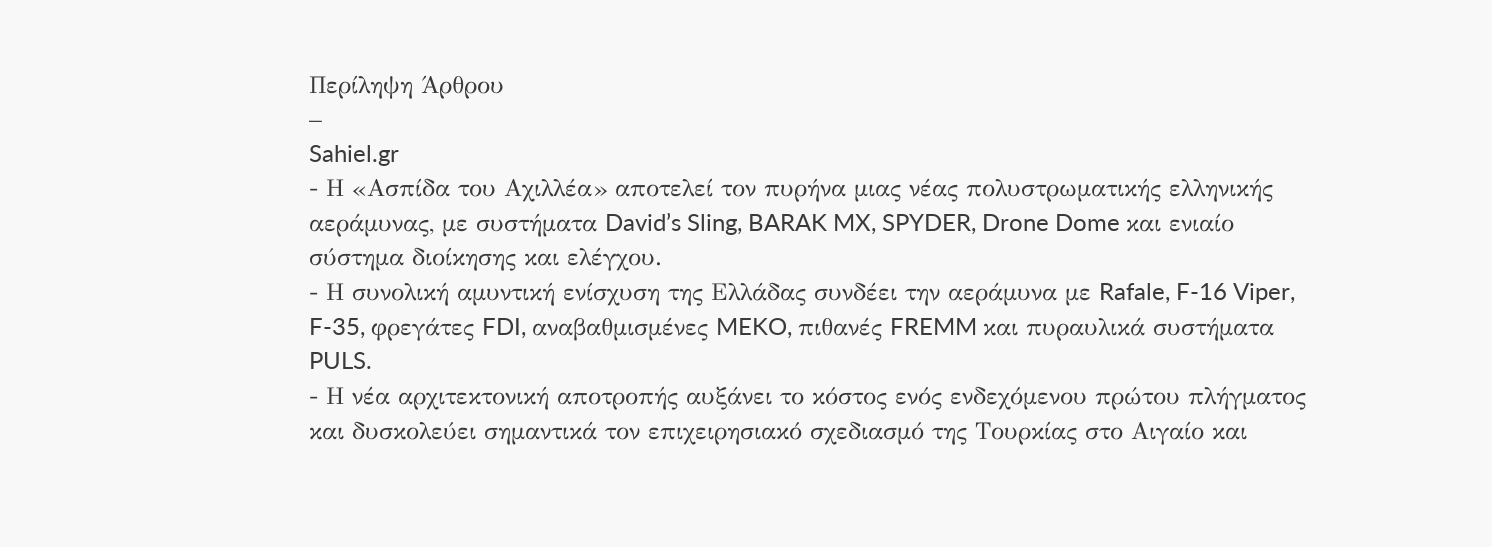Περίληψη Άρθρου
–
Sahiel.gr
- Η «Ασπίδα του Αχιλλέα» αποτελεί τον πυρήνα μιας νέας πολυστρωματικής ελληνικής αεράμυνας, με συστήματα David’s Sling, BARAK MX, SPYDER, Drone Dome και ενιαίο σύστημα διοίκησης και ελέγχου.
- Η συνολική αμυντική ενίσχυση της Ελλάδας συνδέει την αεράμυνα με Rafale, F-16 Viper, F-35, φρεγάτες FDI, αναβαθμισμένες MEKO, πιθανές FREMM και πυραυλικά συστήματα PULS.
- Η νέα αρχιτεκτονική αποτροπής αυξάνει το κόστος ενός ενδεχόμενου πρώτου πλήγματος και δυσκολεύει σημαντικά τον επιχειρησιακό σχεδιασμό της Τουρκίας στο Αιγαίο και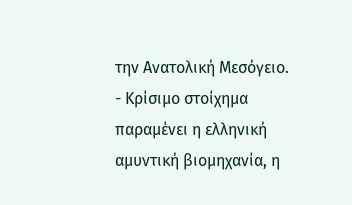την Ανατολική Μεσόγειο.
- Κρίσιμο στοίχημα παραμένει η ελληνική αμυντική βιομηχανία, η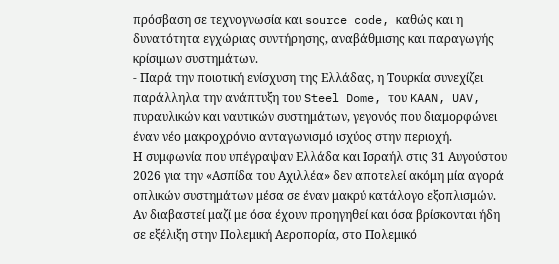πρόσβαση σε τεχνογνωσία και source code, καθώς και η δυνατότητα εγχώριας συντήρησης, αναβάθμισης και παραγωγής κρίσιμων συστημάτων.
- Παρά την ποιοτική ενίσχυση της Ελλάδας, η Τουρκία συνεχίζει παράλληλα την ανάπτυξη του Steel Dome, του KAAN, UAV, πυραυλικών και ναυτικών συστημάτων, γεγονός που διαμορφώνει έναν νέο μακροχρόνιο ανταγωνισμό ισχύος στην περιοχή.
Η συμφωνία που υπέγραψαν Ελλάδα και Ισραήλ στις 31 Αυγούστου 2026 για την «Ασπίδα του Αχιλλέα» δεν αποτελεί ακόμη μία αγορά οπλικών συστημάτων μέσα σε έναν μακρύ κατάλογο εξοπλισμών. Αν διαβαστεί μαζί με όσα έχουν προηγηθεί και όσα βρίσκονται ήδη σε εξέλιξη στην Πολεμική Αεροπορία, στο Πολεμικό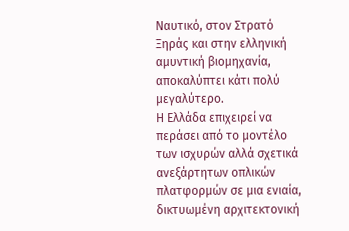Ναυτικό, στον Στρατό Ξηράς και στην ελληνική αμυντική βιομηχανία, αποκαλύπτει κάτι πολύ μεγαλύτερο.
Η Ελλάδα επιχειρεί να περάσει από το μοντέλο των ισχυρών αλλά σχετικά ανεξάρτητων οπλικών πλατφορμών σε μια ενιαία, δικτυωμένη αρχιτεκτονική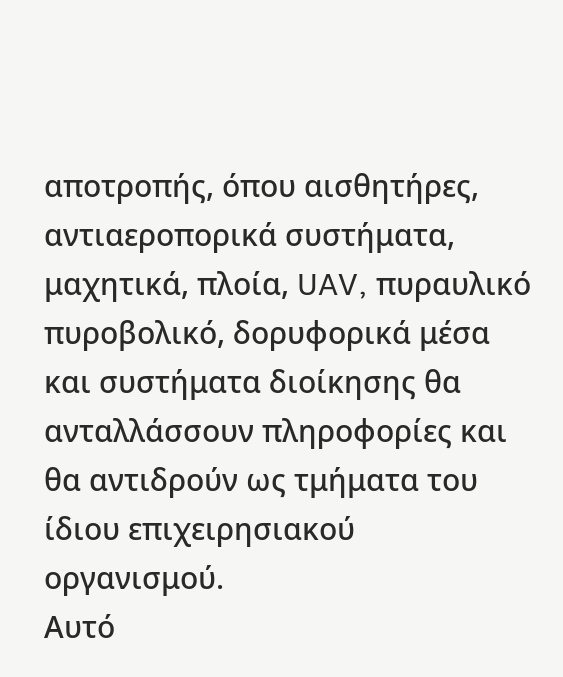αποτροπής, όπου αισθητήρες, αντιαεροπορικά συστήματα, μαχητικά, πλοία, UAV, πυραυλικό πυροβολικό, δορυφορικά μέσα και συστήματα διοίκησης θα ανταλλάσσουν πληροφορίες και θα αντιδρούν ως τμήματα του ίδιου επιχειρησιακού οργανισμού.
Αυτό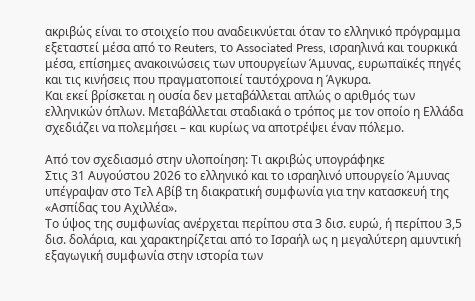ακριβώς είναι το στοιχείο που αναδεικνύεται όταν το ελληνικό πρόγραμμα εξεταστεί μέσα από το Reuters, το Associated Press, ισραηλινά και τουρκικά μέσα, επίσημες ανακοινώσεις των υπουργείων Άμυνας, ευρωπαϊκές πηγές και τις κινήσεις που πραγματοποιεί ταυτόχρονα η Άγκυρα.
Και εκεί βρίσκεται η ουσία δεν μεταβάλλεται απλώς ο αριθμός των ελληνικών όπλων. Μεταβάλλεται σταδιακά ο τρόπος με τον οποίο η Ελλάδα σχεδιάζει να πολεμήσει – και κυρίως να αποτρέψει έναν πόλεμο.

Από τον σχεδιασμό στην υλοποίηση: Τι ακριβώς υπογράφηκε
Στις 31 Αυγούστου 2026 το ελληνικό και το ισραηλινό υπουργείο Άμυνας υπέγραψαν στο Τελ Αβίβ τη διακρατική συμφωνία για την κατασκευή της «Ασπίδας του Αχιλλέα».
Το ύψος της συμφωνίας ανέρχεται περίπου στα 3 δισ. ευρώ, ή περίπου 3,5 δισ. δολάρια, και χαρακτηρίζεται από το Ισραήλ ως η μεγαλύτερη αμυντική εξαγωγική συμφωνία στην ιστορία των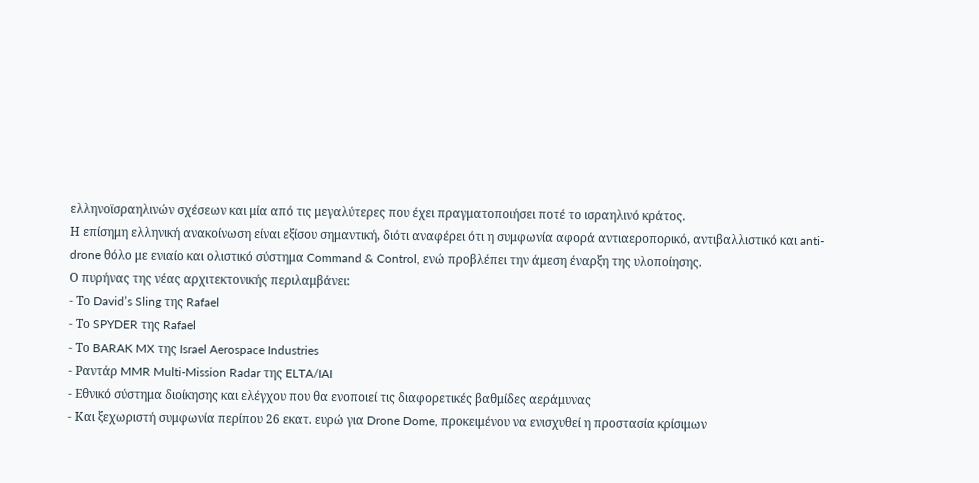ελληνοϊσραηλινών σχέσεων και μία από τις μεγαλύτερες που έχει πραγματοποιήσει ποτέ το ισραηλινό κράτος.
Η επίσημη ελληνική ανακοίνωση είναι εξίσου σημαντική, διότι αναφέρει ότι η συμφωνία αφορά αντιαεροπορικό, αντιβαλλιστικό και anti-drone θόλο με ενιαίο και ολιστικό σύστημα Command & Control, ενώ προβλέπει την άμεση έναρξη της υλοποίησης.
Ο πυρήνας της νέας αρχιτεκτονικής περιλαμβάνει:
- Το David’s Sling της Rafael
- Το SPYDER της Rafael
- Το BARAK MX της Israel Aerospace Industries
- Ραντάρ MMR Multi-Mission Radar της ELTA/IAI
- Εθνικό σύστημα διοίκησης και ελέγχου που θα ενοποιεί τις διαφορετικές βαθμίδες αεράμυνας
- Και ξεχωριστή συμφωνία περίπου 26 εκατ. ευρώ για Drone Dome, προκειμένου να ενισχυθεί η προστασία κρίσιμων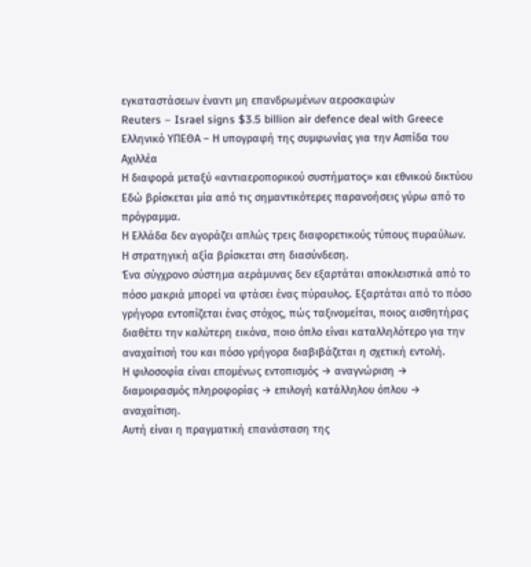εγκαταστάσεων έναντι μη επανδρωμένων αεροσκαφών
Reuters – Israel signs $3.5 billion air defence deal with Greece
Ελληνικό ΥΠΕΘΑ – Η υπογραφή της συμφωνίας για την Ασπίδα του Αχιλλέα
Η διαφορά μεταξύ «αντιαεροπορικού συστήματος» και εθνικού δικτύου
Εδώ βρίσκεται μία από τις σημαντικότερες παρανοήσεις γύρω από το πρόγραμμα.
Η Ελλάδα δεν αγοράζει απλώς τρεις διαφορετικούς τύπους πυραύλων.
Η στρατηγική αξία βρίσκεται στη διασύνδεση.
Ένα σύγχρονο σύστημα αεράμυνας δεν εξαρτάται αποκλειστικά από το πόσο μακριά μπορεί να φτάσει ένας πύραυλος. Εξαρτάται από το πόσο γρήγορα εντοπίζεται ένας στόχος, πώς ταξινομείται, ποιος αισθητήρας διαθέτει την καλύτερη εικόνα, ποιο όπλο είναι καταλληλότερο για την αναχαίτισή του και πόσο γρήγορα διαβιβάζεται η σχετική εντολή.
Η φιλοσοφία είναι επομένως εντοπισμός → αναγνώριση → διαμοιρασμός πληροφορίας → επιλογή κατάλληλου όπλου → αναχαίτιση.
Αυτή είναι η πραγματική επανάσταση της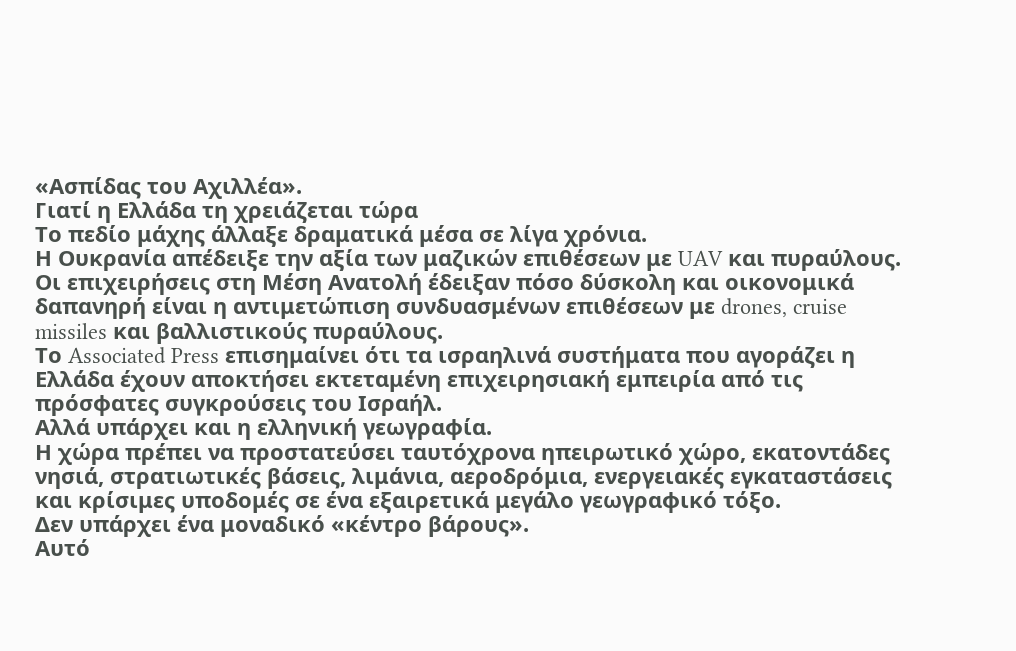«Ασπίδας του Αχιλλέα».
Γιατί η Ελλάδα τη χρειάζεται τώρα
Το πεδίο μάχης άλλαξε δραματικά μέσα σε λίγα χρόνια.
Η Ουκρανία απέδειξε την αξία των μαζικών επιθέσεων με UAV και πυραύλους. Οι επιχειρήσεις στη Μέση Ανατολή έδειξαν πόσο δύσκολη και οικονομικά δαπανηρή είναι η αντιμετώπιση συνδυασμένων επιθέσεων με drones, cruise missiles και βαλλιστικούς πυραύλους.
Το Associated Press επισημαίνει ότι τα ισραηλινά συστήματα που αγοράζει η Ελλάδα έχουν αποκτήσει εκτεταμένη επιχειρησιακή εμπειρία από τις πρόσφατες συγκρούσεις του Ισραήλ.
Αλλά υπάρχει και η ελληνική γεωγραφία.
Η χώρα πρέπει να προστατεύσει ταυτόχρονα ηπειρωτικό χώρο, εκατοντάδες νησιά, στρατιωτικές βάσεις, λιμάνια, αεροδρόμια, ενεργειακές εγκαταστάσεις και κρίσιμες υποδομές σε ένα εξαιρετικά μεγάλο γεωγραφικό τόξο.
Δεν υπάρχει ένα μοναδικό «κέντρο βάρους».
Αυτό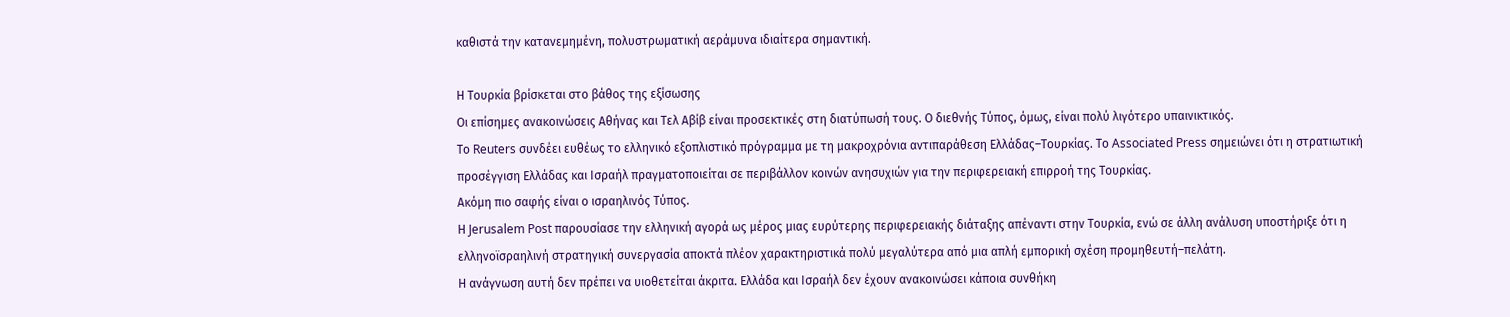καθιστά την κατανεμημένη, πολυστρωματική αεράμυνα ιδιαίτερα σημαντική.

Η Τουρκία βρίσκεται στο βάθος της εξίσωσης
Οι επίσημες ανακοινώσεις Αθήνας και Τελ Αβίβ είναι προσεκτικές στη διατύπωσή τους. Ο διεθνής Τύπος, όμως, είναι πολύ λιγότερο υπαινικτικός.
Το Reuters συνδέει ευθέως το ελληνικό εξοπλιστικό πρόγραμμα με τη μακροχρόνια αντιπαράθεση Ελλάδας–Τουρκίας. Το Associated Press σημειώνει ότι η στρατιωτική προσέγγιση Ελλάδας και Ισραήλ πραγματοποιείται σε περιβάλλον κοινών ανησυχιών για την περιφερειακή επιρροή της Τουρκίας.
Ακόμη πιο σαφής είναι ο ισραηλινός Τύπος.
Η Jerusalem Post παρουσίασε την ελληνική αγορά ως μέρος μιας ευρύτερης περιφερειακής διάταξης απέναντι στην Τουρκία, ενώ σε άλλη ανάλυση υποστήριξε ότι η ελληνοϊσραηλινή στρατηγική συνεργασία αποκτά πλέον χαρακτηριστικά πολύ μεγαλύτερα από μια απλή εμπορική σχέση προμηθευτή–πελάτη.
Η ανάγνωση αυτή δεν πρέπει να υιοθετείται άκριτα. Ελλάδα και Ισραήλ δεν έχουν ανακοινώσει κάποια συνθήκη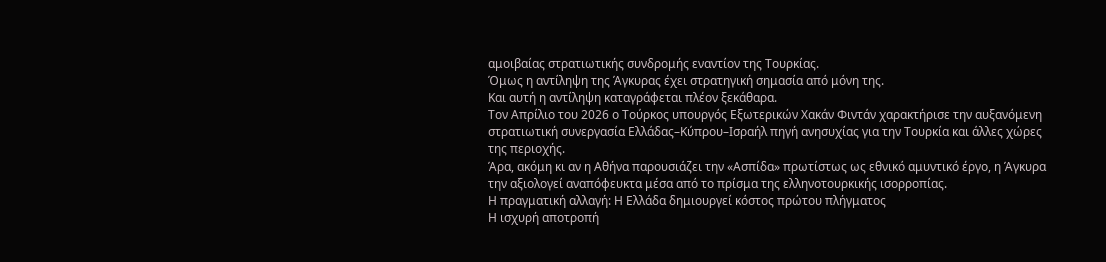αμοιβαίας στρατιωτικής συνδρομής εναντίον της Τουρκίας.
Όμως η αντίληψη της Άγκυρας έχει στρατηγική σημασία από μόνη της.
Και αυτή η αντίληψη καταγράφεται πλέον ξεκάθαρα.
Τον Απρίλιο του 2026 ο Τούρκος υπουργός Εξωτερικών Χακάν Φιντάν χαρακτήρισε την αυξανόμενη στρατιωτική συνεργασία Ελλάδας–Κύπρου–Ισραήλ πηγή ανησυχίας για την Τουρκία και άλλες χώρες της περιοχής.
Άρα, ακόμη κι αν η Αθήνα παρουσιάζει την «Ασπίδα» πρωτίστως ως εθνικό αμυντικό έργο, η Άγκυρα την αξιολογεί αναπόφευκτα μέσα από το πρίσμα της ελληνοτουρκικής ισορροπίας.
Η πραγματική αλλαγή: Η Ελλάδα δημιουργεί κόστος πρώτου πλήγματος
Η ισχυρή αποτροπή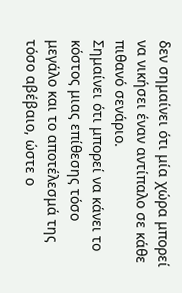δεν σημαίνει ότι μία χώρα μπορεί να νικήσει έναν αντίπαλο σε κάθε πιθανό σενάριο.
Σημαίνει ότι μπορεί να κάνει το κόστος μιας επίθεσης τόσο μεγάλο και το αποτέλεσμά της τόσο αβέβαιο, ώστε ο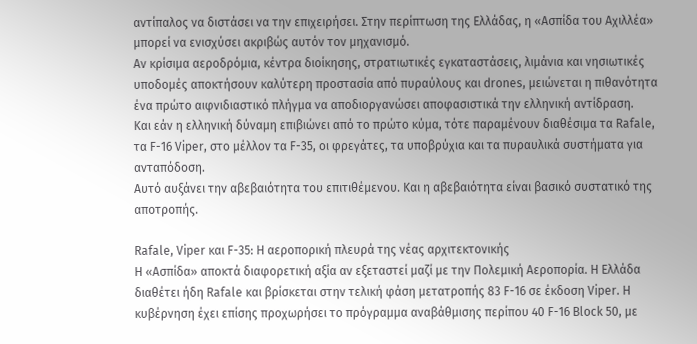αντίπαλος να διστάσει να την επιχειρήσει. Στην περίπτωση της Ελλάδας, η «Ασπίδα του Αχιλλέα» μπορεί να ενισχύσει ακριβώς αυτόν τον μηχανισμό.
Αν κρίσιμα αεροδρόμια, κέντρα διοίκησης, στρατιωτικές εγκαταστάσεις, λιμάνια και νησιωτικές υποδομές αποκτήσουν καλύτερη προστασία από πυραύλους και drones, μειώνεται η πιθανότητα ένα πρώτο αιφνιδιαστικό πλήγμα να αποδιοργανώσει αποφασιστικά την ελληνική αντίδραση.
Και εάν η ελληνική δύναμη επιβιώνει από το πρώτο κύμα, τότε παραμένουν διαθέσιμα τα Rafale, τα F-16 Viper, στο μέλλον τα F-35, οι φρεγάτες, τα υποβρύχια και τα πυραυλικά συστήματα για ανταπόδοση.
Αυτό αυξάνει την αβεβαιότητα του επιτιθέμενου. Και η αβεβαιότητα είναι βασικό συστατικό της αποτροπής.

Rafale, Viper και F-35: Η αεροπορική πλευρά της νέας αρχιτεκτονικής
Η «Ασπίδα» αποκτά διαφορετική αξία αν εξεταστεί μαζί με την Πολεμική Αεροπορία. Η Ελλάδα διαθέτει ήδη Rafale και βρίσκεται στην τελική φάση μετατροπής 83 F-16 σε έκδοση Viper. Η κυβέρνηση έχει επίσης προχωρήσει το πρόγραμμα αναβάθμισης περίπου 40 F-16 Block 50, με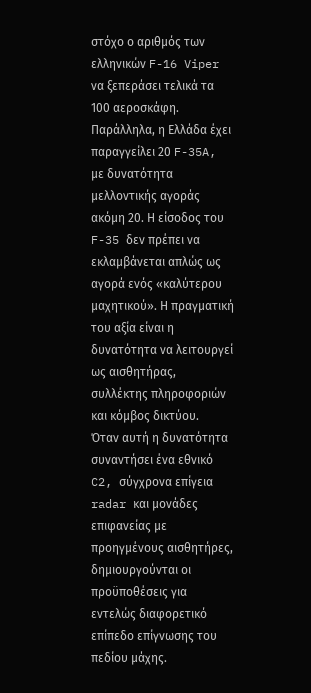στόχο ο αριθμός των ελληνικών F-16 Viper να ξεπεράσει τελικά τα 100 αεροσκάφη.
Παράλληλα, η Ελλάδα έχει παραγγείλει 20 F-35A, με δυνατότητα μελλοντικής αγοράς ακόμη 20. Η είσοδος του F-35 δεν πρέπει να εκλαμβάνεται απλώς ως αγορά ενός «καλύτερου μαχητικού». Η πραγματική του αξία είναι η δυνατότητα να λειτουργεί ως αισθητήρας, συλλέκτης πληροφοριών και κόμβος δικτύου.
Όταν αυτή η δυνατότητα συναντήσει ένα εθνικό C2, σύγχρονα επίγεια radar και μονάδες επιφανείας με προηγμένους αισθητήρες, δημιουργούνται οι προϋποθέσεις για εντελώς διαφορετικό επίπεδο επίγνωσης του πεδίου μάχης.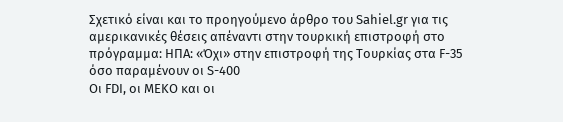Σχετικό είναι και το προηγούμενο άρθρο του Sahiel.gr για τις αμερικανικές θέσεις απέναντι στην τουρκική επιστροφή στο πρόγραμμα: ΗΠΑ: «Όχι» στην επιστροφή της Τουρκίας στα F-35 όσο παραμένουν οι S-400
Οι FDI, οι MEKO και οι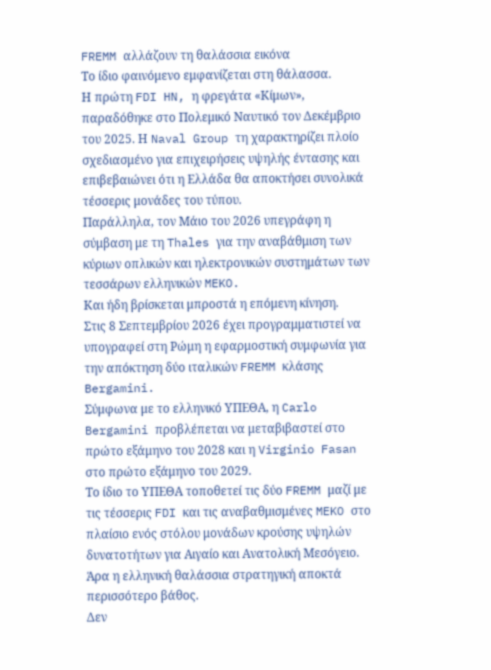FREMM αλλάζουν τη θαλάσσια εικόνα
Το ίδιο φαινόμενο εμφανίζεται στη θάλασσα.
Η πρώτη FDI HN, η φρεγάτα «Κίμων», παραδόθηκε στο Πολεμικό Ναυτικό τον Δεκέμβριο του 2025. Η Naval Group τη χαρακτηρίζει πλοίο σχεδιασμένο για επιχειρήσεις υψηλής έντασης και επιβεβαιώνει ότι η Ελλάδα θα αποκτήσει συνολικά τέσσερις μονάδες του τύπου.
Παράλληλα, τον Μάιο του 2026 υπεγράφη η σύμβαση με τη Thales για την αναβάθμιση των κύριων οπλικών και ηλεκτρονικών συστημάτων των τεσσάρων ελληνικών MEKO.
Και ήδη βρίσκεται μπροστά η επόμενη κίνηση.
Στις 8 Σεπτεμβρίου 2026 έχει προγραμματιστεί να υπογραφεί στη Ρώμη η εφαρμοστική συμφωνία για την απόκτηση δύο ιταλικών FREMM κλάσης Bergamini.
Σύμφωνα με το ελληνικό ΥΠΕΘΑ, η Carlo Bergamini προβλέπεται να μεταβιβαστεί στο πρώτο εξάμηνο του 2028 και η Virginio Fasan στο πρώτο εξάμηνο του 2029.
Το ίδιο το ΥΠΕΘΑ τοποθετεί τις δύο FREMM μαζί με τις τέσσερις FDI και τις αναβαθμισμένες MEKO στο πλαίσιο ενός στόλου μονάδων κρούσης υψηλών δυνατοτήτων για Αιγαίο και Ανατολική Μεσόγειο.
Άρα η ελληνική θαλάσσια στρατηγική αποκτά περισσότερο βάθος.
Δεν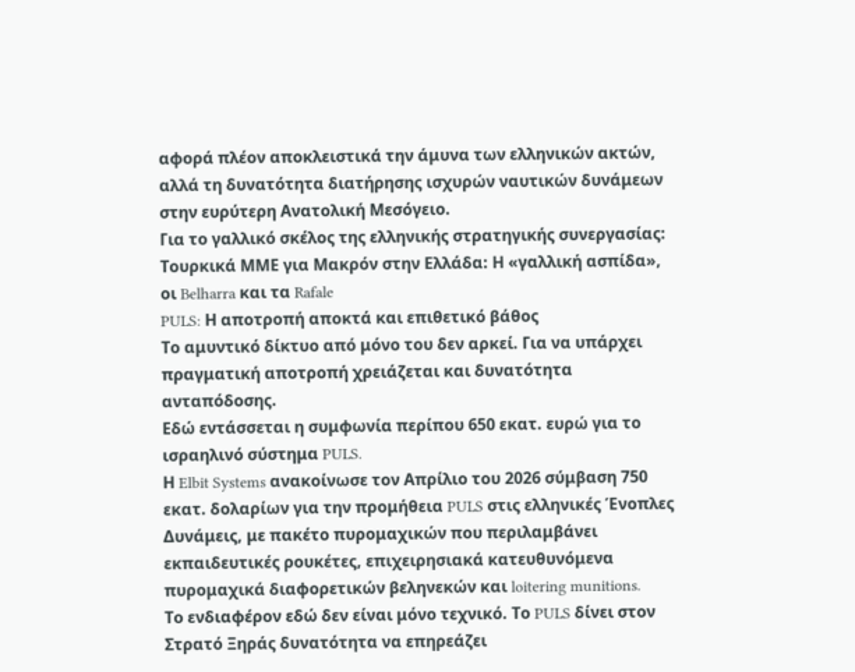αφορά πλέον αποκλειστικά την άμυνα των ελληνικών ακτών, αλλά τη δυνατότητα διατήρησης ισχυρών ναυτικών δυνάμεων στην ευρύτερη Ανατολική Μεσόγειο.
Για το γαλλικό σκέλος της ελληνικής στρατηγικής συνεργασίας: Τουρκικά ΜΜΕ για Μακρόν στην Ελλάδα: Η «γαλλική ασπίδα», οι Belharra και τα Rafale
PULS: Η αποτροπή αποκτά και επιθετικό βάθος
Το αμυντικό δίκτυο από μόνο του δεν αρκεί. Για να υπάρχει πραγματική αποτροπή χρειάζεται και δυνατότητα ανταπόδοσης.
Εδώ εντάσσεται η συμφωνία περίπου 650 εκατ. ευρώ για το ισραηλινό σύστημα PULS.
Η Elbit Systems ανακοίνωσε τον Απρίλιο του 2026 σύμβαση 750 εκατ. δολαρίων για την προμήθεια PULS στις ελληνικές Ένοπλες Δυνάμεις, με πακέτο πυρομαχικών που περιλαμβάνει εκπαιδευτικές ρουκέτες, επιχειρησιακά κατευθυνόμενα πυρομαχικά διαφορετικών βεληνεκών και loitering munitions.
Το ενδιαφέρον εδώ δεν είναι μόνο τεχνικό. Το PULS δίνει στον Στρατό Ξηράς δυνατότητα να επηρεάζει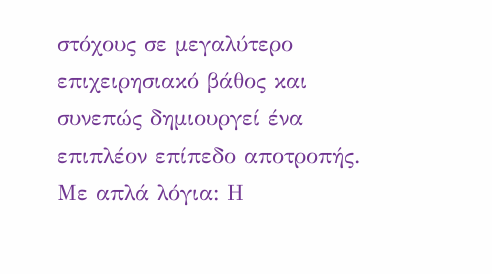στόχους σε μεγαλύτερο επιχειρησιακό βάθος και συνεπώς δημιουργεί ένα επιπλέον επίπεδο αποτροπής.
Με απλά λόγια: Η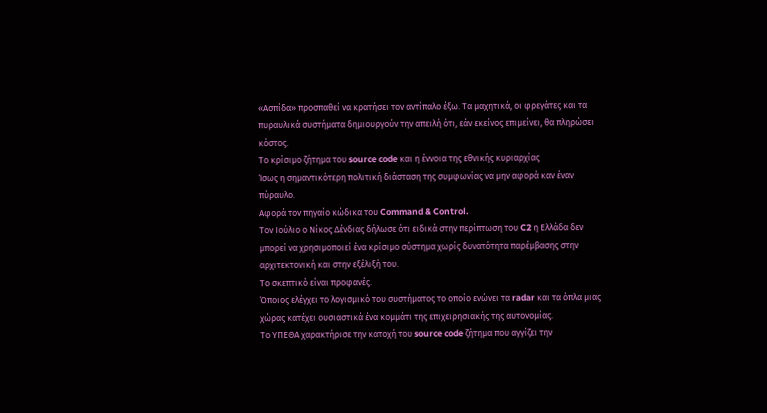«Ασπίδα» προσπαθεί να κρατήσει τον αντίπαλο έξω. Τα μαχητικά, οι φρεγάτες και τα πυραυλικά συστήματα δημιουργούν την απειλή ότι, εάν εκείνος επιμείνει, θα πληρώσει κόστος.
Το κρίσιμο ζήτημα του source code και η έννοια της εθνικής κυριαρχίας
Ίσως η σημαντικότερη πολιτική διάσταση της συμφωνίας να μην αφορά καν έναν πύραυλο.
Αφορά τον πηγαίο κώδικα του Command & Control.
Τον Ιούλιο ο Νίκος Δένδιας δήλωσε ότι ειδικά στην περίπτωση του C2 η Ελλάδα δεν μπορεί να χρησιμοποιεί ένα κρίσιμο σύστημα χωρίς δυνατότητα παρέμβασης στην αρχιτεκτονική και στην εξέλιξή του.
Το σκεπτικό είναι προφανές.
Όποιος ελέγχει το λογισμικό του συστήματος το οποίο ενώνει τα radar και τα όπλα μιας χώρας κατέχει ουσιαστικά ένα κομμάτι της επιχειρησιακής της αυτονομίας.
Το ΥΠΕΘΑ χαρακτήρισε την κατοχή του source code ζήτημα που αγγίζει την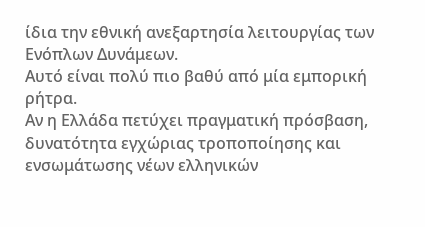ίδια την εθνική ανεξαρτησία λειτουργίας των Ενόπλων Δυνάμεων.
Αυτό είναι πολύ πιο βαθύ από μία εμπορική ρήτρα.
Αν η Ελλάδα πετύχει πραγματική πρόσβαση, δυνατότητα εγχώριας τροποποίησης και ενσωμάτωσης νέων ελληνικών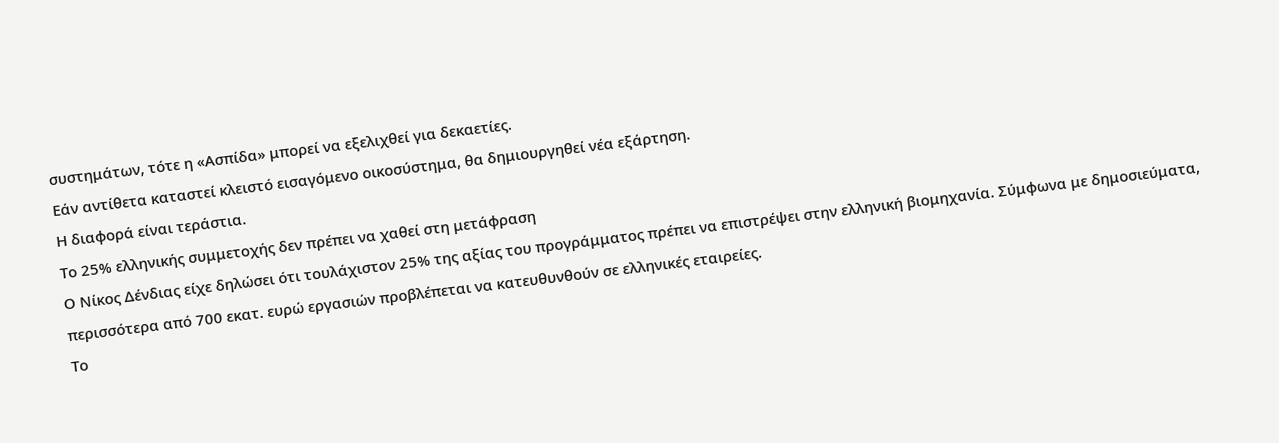συστημάτων, τότε η «Ασπίδα» μπορεί να εξελιχθεί για δεκαετίες.
Εάν αντίθετα καταστεί κλειστό εισαγόμενο οικοσύστημα, θα δημιουργηθεί νέα εξάρτηση.
Η διαφορά είναι τεράστια.
Το 25% ελληνικής συμμετοχής δεν πρέπει να χαθεί στη μετάφραση
Ο Νίκος Δένδιας είχε δηλώσει ότι τουλάχιστον 25% της αξίας του προγράμματος πρέπει να επιστρέψει στην ελληνική βιομηχανία. Σύμφωνα με δημοσιεύματα, περισσότερα από 700 εκατ. ευρώ εργασιών προβλέπεται να κατευθυνθούν σε ελληνικές εταιρείες.
Το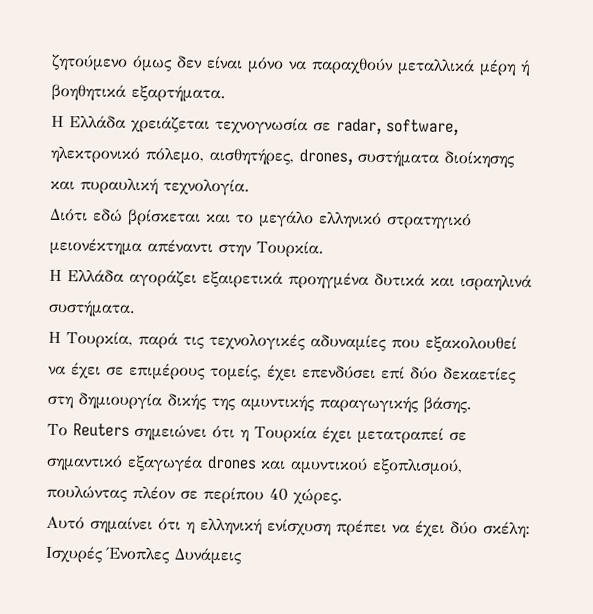ζητούμενο όμως δεν είναι μόνο να παραχθούν μεταλλικά μέρη ή βοηθητικά εξαρτήματα.
Η Ελλάδα χρειάζεται τεχνογνωσία σε radar, software, ηλεκτρονικό πόλεμο, αισθητήρες, drones, συστήματα διοίκησης και πυραυλική τεχνολογία.
Διότι εδώ βρίσκεται και το μεγάλο ελληνικό στρατηγικό μειονέκτημα απέναντι στην Τουρκία.
Η Ελλάδα αγοράζει εξαιρετικά προηγμένα δυτικά και ισραηλινά συστήματα.
Η Τουρκία, παρά τις τεχνολογικές αδυναμίες που εξακολουθεί να έχει σε επιμέρους τομείς, έχει επενδύσει επί δύο δεκαετίες στη δημιουργία δικής της αμυντικής παραγωγικής βάσης.
Το Reuters σημειώνει ότι η Τουρκία έχει μετατραπεί σε σημαντικό εξαγωγέα drones και αμυντικού εξοπλισμού, πουλώντας πλέον σε περίπου 40 χώρες.
Αυτό σημαίνει ότι η ελληνική ενίσχυση πρέπει να έχει δύο σκέλη: Ισχυρές Ένοπλες Δυνάμεις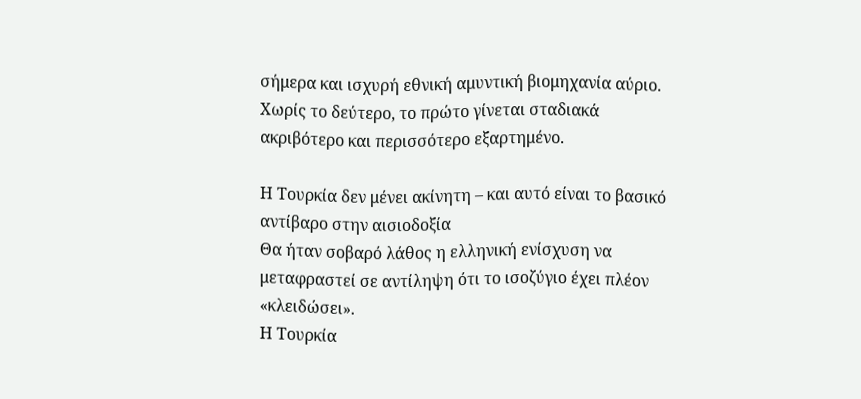σήμερα και ισχυρή εθνική αμυντική βιομηχανία αύριο.
Χωρίς το δεύτερο, το πρώτο γίνεται σταδιακά ακριβότερο και περισσότερο εξαρτημένο.

Η Τουρκία δεν μένει ακίνητη – και αυτό είναι το βασικό αντίβαρο στην αισιοδοξία
Θα ήταν σοβαρό λάθος η ελληνική ενίσχυση να μεταφραστεί σε αντίληψη ότι το ισοζύγιο έχει πλέον «κλειδώσει».
Η Τουρκία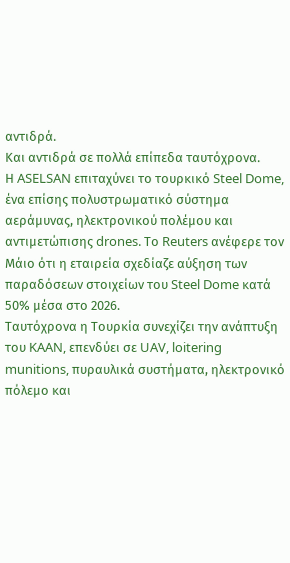αντιδρά.
Και αντιδρά σε πολλά επίπεδα ταυτόχρονα.
Η ASELSAN επιταχύνει το τουρκικό Steel Dome, ένα επίσης πολυστρωματικό σύστημα αεράμυνας, ηλεκτρονικού πολέμου και αντιμετώπισης drones. Το Reuters ανέφερε τον Μάιο ότι η εταιρεία σχεδίαζε αύξηση των παραδόσεων στοιχείων του Steel Dome κατά 50% μέσα στο 2026.
Ταυτόχρονα η Τουρκία συνεχίζει την ανάπτυξη του KAAN, επενδύει σε UAV, loitering munitions, πυραυλικά συστήματα, ηλεκτρονικό πόλεμο και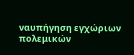ναυπήγηση εγχώριων πολεμικών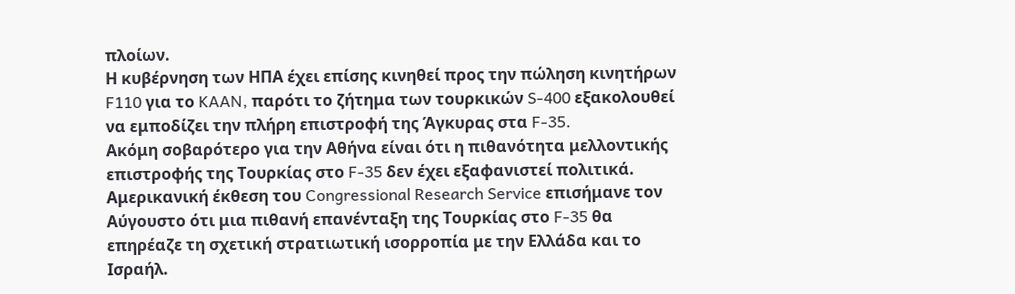πλοίων.
Η κυβέρνηση των ΗΠΑ έχει επίσης κινηθεί προς την πώληση κινητήρων F110 για το KAAN, παρότι το ζήτημα των τουρκικών S-400 εξακολουθεί να εμποδίζει την πλήρη επιστροφή της Άγκυρας στα F-35.
Ακόμη σοβαρότερο για την Αθήνα είναι ότι η πιθανότητα μελλοντικής επιστροφής της Τουρκίας στο F-35 δεν έχει εξαφανιστεί πολιτικά.
Αμερικανική έκθεση του Congressional Research Service επισήμανε τον Αύγουστο ότι μια πιθανή επανένταξη της Τουρκίας στο F-35 θα επηρέαζε τη σχετική στρατιωτική ισορροπία με την Ελλάδα και το Ισραήλ.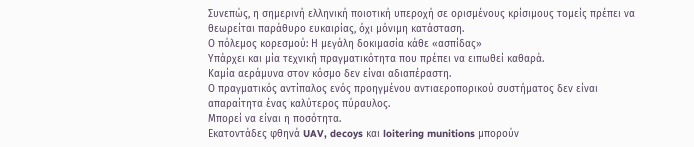Συνεπώς, η σημερινή ελληνική ποιοτική υπεροχή σε ορισμένους κρίσιμους τομείς πρέπει να θεωρείται παράθυρο ευκαιρίας, όχι μόνιμη κατάσταση.
Ο πόλεμος κορεσμού: Η μεγάλη δοκιμασία κάθε «ασπίδας»
Υπάρχει και μία τεχνική πραγματικότητα που πρέπει να ειπωθεί καθαρά.
Καμία αεράμυνα στον κόσμο δεν είναι αδιαπέραστη.
Ο πραγματικός αντίπαλος ενός προηγμένου αντιαεροπορικού συστήματος δεν είναι απαραίτητα ένας καλύτερος πύραυλος.
Μπορεί να είναι η ποσότητα.
Εκατοντάδες φθηνά UAV, decoys και loitering munitions μπορούν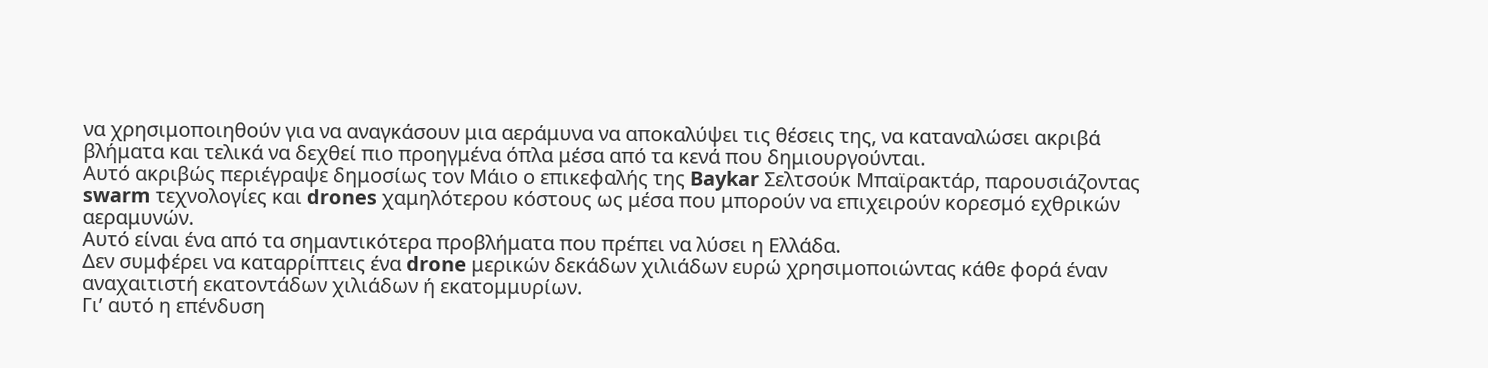να χρησιμοποιηθούν για να αναγκάσουν μια αεράμυνα να αποκαλύψει τις θέσεις της, να καταναλώσει ακριβά βλήματα και τελικά να δεχθεί πιο προηγμένα όπλα μέσα από τα κενά που δημιουργούνται.
Αυτό ακριβώς περιέγραψε δημοσίως τον Μάιο ο επικεφαλής της Baykar Σελτσούκ Μπαϊρακτάρ, παρουσιάζοντας swarm τεχνολογίες και drones χαμηλότερου κόστους ως μέσα που μπορούν να επιχειρούν κορεσμό εχθρικών αεραμυνών.
Αυτό είναι ένα από τα σημαντικότερα προβλήματα που πρέπει να λύσει η Ελλάδα.
Δεν συμφέρει να καταρρίπτεις ένα drone μερικών δεκάδων χιλιάδων ευρώ χρησιμοποιώντας κάθε φορά έναν αναχαιτιστή εκατοντάδων χιλιάδων ή εκατομμυρίων.
Γι’ αυτό η επένδυση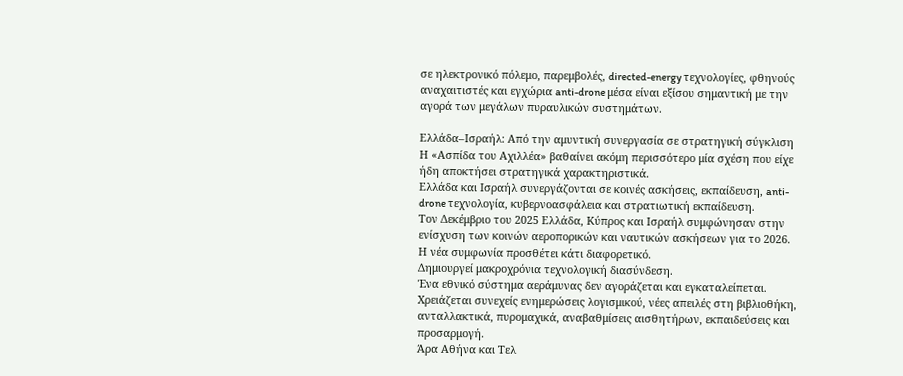σε ηλεκτρονικό πόλεμο, παρεμβολές, directed-energy τεχνολογίες, φθηνούς αναχαιτιστές και εγχώρια anti-drone μέσα είναι εξίσου σημαντική με την αγορά των μεγάλων πυραυλικών συστημάτων.

Ελλάδα–Ισραήλ: Από την αμυντική συνεργασία σε στρατηγική σύγκλιση
Η «Ασπίδα του Αχιλλέα» βαθαίνει ακόμη περισσότερο μία σχέση που είχε ήδη αποκτήσει στρατηγικά χαρακτηριστικά.
Ελλάδα και Ισραήλ συνεργάζονται σε κοινές ασκήσεις, εκπαίδευση, anti-drone τεχνολογία, κυβερνοασφάλεια και στρατιωτική εκπαίδευση.
Τον Δεκέμβριο του 2025 Ελλάδα, Κύπρος και Ισραήλ συμφώνησαν στην ενίσχυση των κοινών αεροπορικών και ναυτικών ασκήσεων για το 2026.
Η νέα συμφωνία προσθέτει κάτι διαφορετικό.
Δημιουργεί μακροχρόνια τεχνολογική διασύνδεση.
Ένα εθνικό σύστημα αεράμυνας δεν αγοράζεται και εγκαταλείπεται. Χρειάζεται συνεχείς ενημερώσεις λογισμικού, νέες απειλές στη βιβλιοθήκη, ανταλλακτικά, πυρομαχικά, αναβαθμίσεις αισθητήρων, εκπαιδεύσεις και προσαρμογή.
Άρα Αθήνα και Τελ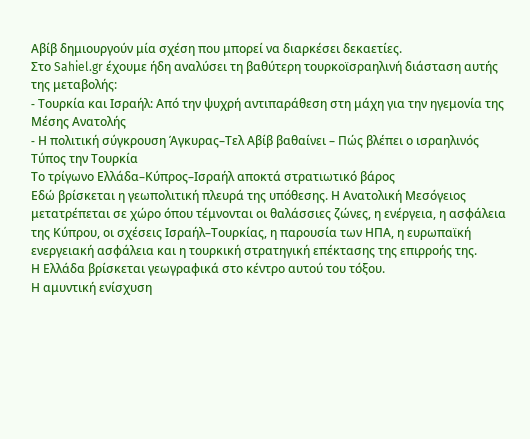Αβίβ δημιουργούν μία σχέση που μπορεί να διαρκέσει δεκαετίες.
Στο Sahiel.gr έχουμε ήδη αναλύσει τη βαθύτερη τουρκοϊσραηλινή διάσταση αυτής της μεταβολής:
- Τουρκία και Ισραήλ: Από την ψυχρή αντιπαράθεση στη μάχη για την ηγεμονία της Μέσης Ανατολής
- Η πολιτική σύγκρουση Άγκυρας–Τελ Αβίβ βαθαίνει – Πώς βλέπει ο ισραηλινός Τύπος την Τουρκία
Το τρίγωνο Ελλάδα–Κύπρος–Ισραήλ αποκτά στρατιωτικό βάρος
Εδώ βρίσκεται η γεωπολιτική πλευρά της υπόθεσης. Η Ανατολική Μεσόγειος μετατρέπεται σε χώρο όπου τέμνονται οι θαλάσσιες ζώνες, η ενέργεια, η ασφάλεια της Κύπρου, οι σχέσεις Ισραήλ–Τουρκίας, η παρουσία των ΗΠΑ, η ευρωπαϊκή ενεργειακή ασφάλεια και η τουρκική στρατηγική επέκτασης της επιρροής της.
Η Ελλάδα βρίσκεται γεωγραφικά στο κέντρο αυτού του τόξου.
Η αμυντική ενίσχυση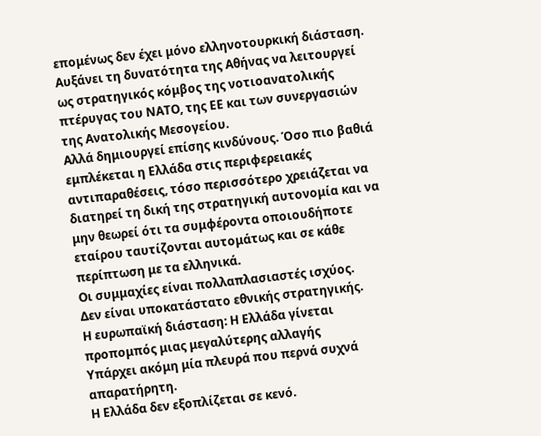επομένως δεν έχει μόνο ελληνοτουρκική διάσταση.
Αυξάνει τη δυνατότητα της Αθήνας να λειτουργεί ως στρατηγικός κόμβος της νοτιοανατολικής πτέρυγας του ΝΑΤΟ, της ΕΕ και των συνεργασιών της Ανατολικής Μεσογείου.
Αλλά δημιουργεί επίσης κινδύνους. Όσο πιο βαθιά εμπλέκεται η Ελλάδα στις περιφερειακές αντιπαραθέσεις, τόσο περισσότερο χρειάζεται να διατηρεί τη δική της στρατηγική αυτονομία και να μην θεωρεί ότι τα συμφέροντα οποιουδήποτε εταίρου ταυτίζονται αυτομάτως και σε κάθε περίπτωση με τα ελληνικά.
Οι συμμαχίες είναι πολλαπλασιαστές ισχύος.
Δεν είναι υποκατάστατο εθνικής στρατηγικής.
Η ευρωπαϊκή διάσταση: Η Ελλάδα γίνεται προπομπός μιας μεγαλύτερης αλλαγής
Υπάρχει ακόμη μία πλευρά που περνά συχνά απαρατήρητη.
Η Ελλάδα δεν εξοπλίζεται σε κενό.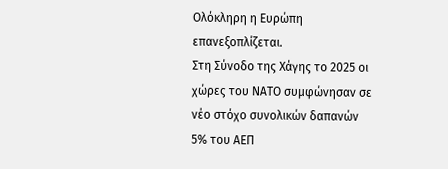Ολόκληρη η Ευρώπη επανεξοπλίζεται.
Στη Σύνοδο της Χάγης το 2025 οι χώρες του ΝΑΤΟ συμφώνησαν σε νέο στόχο συνολικών δαπανών 5% του ΑΕΠ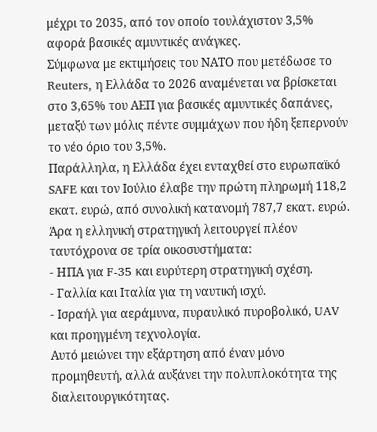μέχρι το 2035, από τον οποίο τουλάχιστον 3,5% αφορά βασικές αμυντικές ανάγκες.
Σύμφωνα με εκτιμήσεις του ΝΑΤΟ που μετέδωσε το Reuters, η Ελλάδα το 2026 αναμένεται να βρίσκεται στο 3,65% του ΑΕΠ για βασικές αμυντικές δαπάνες, μεταξύ των μόλις πέντε συμμάχων που ήδη ξεπερνούν το νέο όριο του 3,5%.
Παράλληλα, η Ελλάδα έχει ενταχθεί στο ευρωπαϊκό SAFE και τον Ιούλιο έλαβε την πρώτη πληρωμή 118,2 εκατ. ευρώ, από συνολική κατανομή 787,7 εκατ. ευρώ.
Άρα η ελληνική στρατηγική λειτουργεί πλέον ταυτόχρονα σε τρία οικοσυστήματα:
- ΗΠΑ για F-35 και ευρύτερη στρατηγική σχέση.
- Γαλλία και Ιταλία για τη ναυτική ισχύ.
- Ισραήλ για αεράμυνα, πυραυλικό πυροβολικό, UAV και προηγμένη τεχνολογία.
Αυτό μειώνει την εξάρτηση από έναν μόνο προμηθευτή, αλλά αυξάνει την πολυπλοκότητα της διαλειτουργικότητας.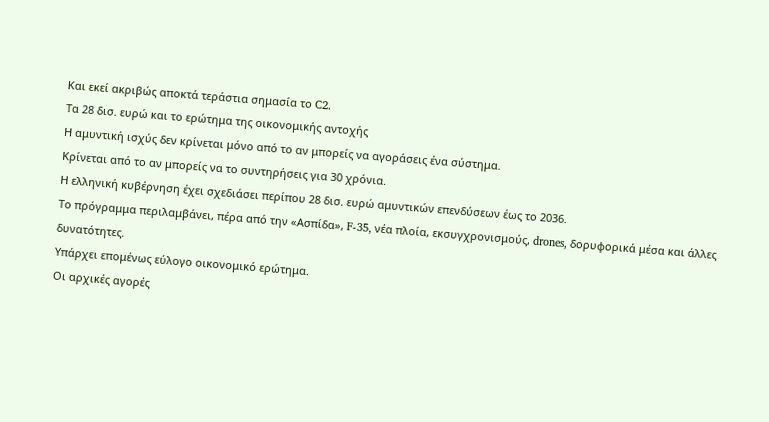Και εκεί ακριβώς αποκτά τεράστια σημασία το C2.
Τα 28 δισ. ευρώ και το ερώτημα της οικονομικής αντοχής
Η αμυντική ισχύς δεν κρίνεται μόνο από το αν μπορείς να αγοράσεις ένα σύστημα.
Κρίνεται από το αν μπορείς να το συντηρήσεις για 30 χρόνια.
Η ελληνική κυβέρνηση έχει σχεδιάσει περίπου 28 δισ. ευρώ αμυντικών επενδύσεων έως το 2036.
Το πρόγραμμα περιλαμβάνει, πέρα από την «Ασπίδα», F-35, νέα πλοία, εκσυγχρονισμούς, drones, δορυφορικά μέσα και άλλες δυνατότητες.
Υπάρχει επομένως εύλογο οικονομικό ερώτημα.
Οι αρχικές αγορές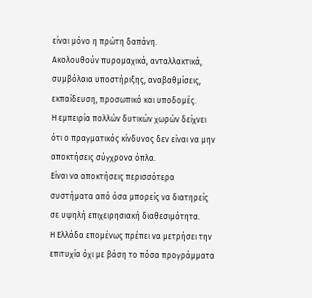είναι μόνο η πρώτη δαπάνη.
Ακολουθούν πυρομαχικά, ανταλλακτικά, συμβόλαια υποστήριξης, αναβαθμίσεις, εκπαίδευση, προσωπικό και υποδομές.
Η εμπειρία πολλών δυτικών χωρών δείχνει ότι ο πραγματικός κίνδυνος δεν είναι να μην αποκτήσεις σύγχρονα όπλα.
Είναι να αποκτήσεις περισσότερα συστήματα από όσα μπορείς να διατηρείς σε υψηλή επιχειρησιακή διαθεσιμότητα.
Η Ελλάδα επομένως πρέπει να μετρήσει την επιτυχία όχι με βάση το πόσα προγράμματα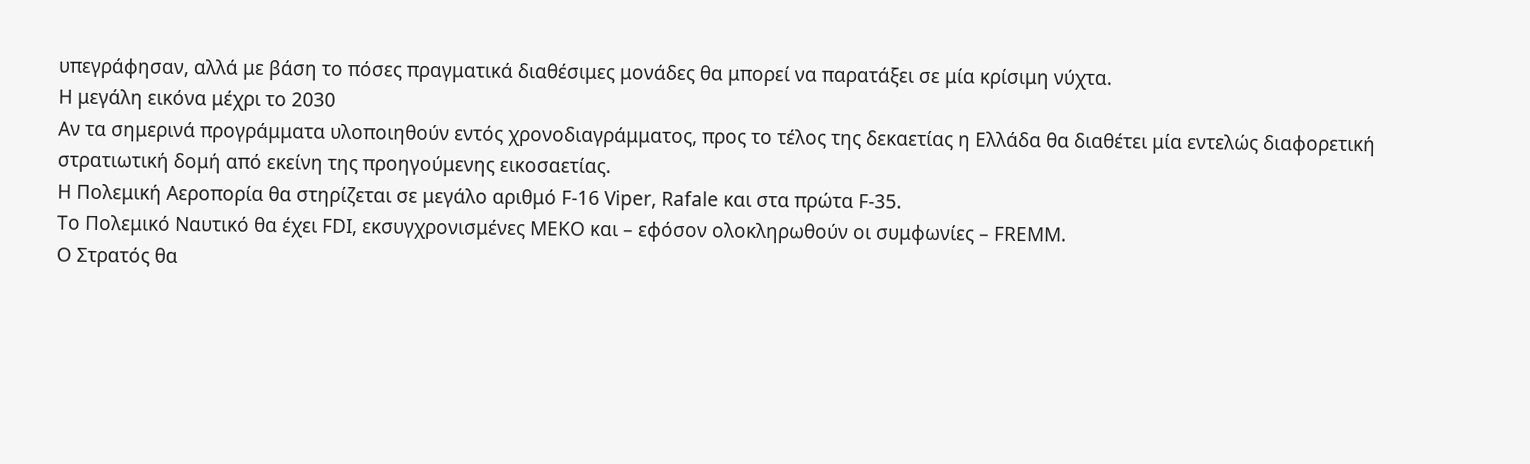υπεγράφησαν, αλλά με βάση το πόσες πραγματικά διαθέσιμες μονάδες θα μπορεί να παρατάξει σε μία κρίσιμη νύχτα.
Η μεγάλη εικόνα μέχρι το 2030
Αν τα σημερινά προγράμματα υλοποιηθούν εντός χρονοδιαγράμματος, προς το τέλος της δεκαετίας η Ελλάδα θα διαθέτει μία εντελώς διαφορετική στρατιωτική δομή από εκείνη της προηγούμενης εικοσαετίας.
Η Πολεμική Αεροπορία θα στηρίζεται σε μεγάλο αριθμό F-16 Viper, Rafale και στα πρώτα F-35.
Το Πολεμικό Ναυτικό θα έχει FDI, εκσυγχρονισμένες MEKO και – εφόσον ολοκληρωθούν οι συμφωνίες – FREMM.
Ο Στρατός θα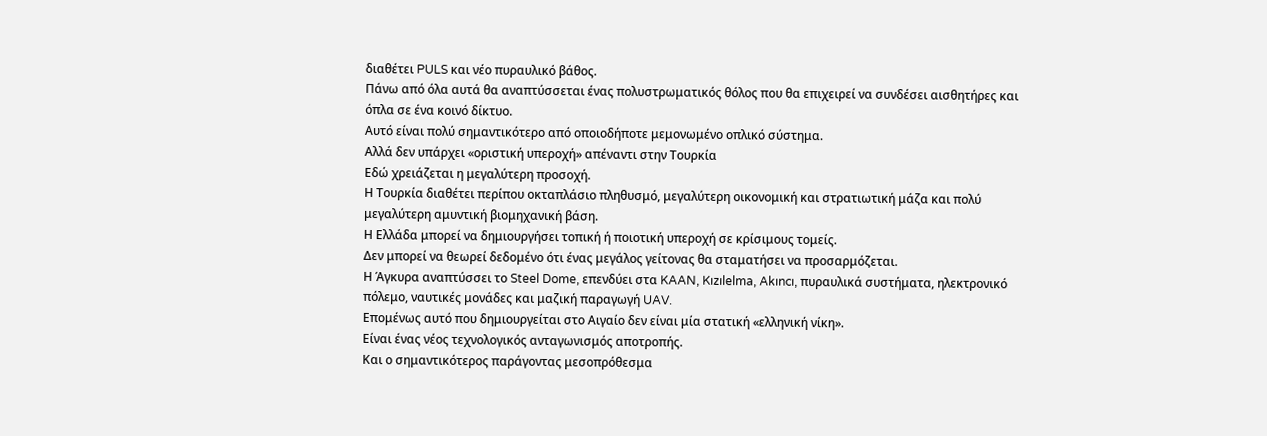διαθέτει PULS και νέο πυραυλικό βάθος.
Πάνω από όλα αυτά θα αναπτύσσεται ένας πολυστρωματικός θόλος που θα επιχειρεί να συνδέσει αισθητήρες και όπλα σε ένα κοινό δίκτυο.
Αυτό είναι πολύ σημαντικότερο από οποιοδήποτε μεμονωμένο οπλικό σύστημα.
Αλλά δεν υπάρχει «οριστική υπεροχή» απέναντι στην Τουρκία
Εδώ χρειάζεται η μεγαλύτερη προσοχή.
Η Τουρκία διαθέτει περίπου οκταπλάσιο πληθυσμό, μεγαλύτερη οικονομική και στρατιωτική μάζα και πολύ μεγαλύτερη αμυντική βιομηχανική βάση.
Η Ελλάδα μπορεί να δημιουργήσει τοπική ή ποιοτική υπεροχή σε κρίσιμους τομείς.
Δεν μπορεί να θεωρεί δεδομένο ότι ένας μεγάλος γείτονας θα σταματήσει να προσαρμόζεται.
Η Άγκυρα αναπτύσσει το Steel Dome, επενδύει στα KAAN, Kızılelma, Akıncı, πυραυλικά συστήματα, ηλεκτρονικό πόλεμο, ναυτικές μονάδες και μαζική παραγωγή UAV.
Επομένως αυτό που δημιουργείται στο Αιγαίο δεν είναι μία στατική «ελληνική νίκη».
Είναι ένας νέος τεχνολογικός ανταγωνισμός αποτροπής.
Και ο σημαντικότερος παράγοντας μεσοπρόθεσμα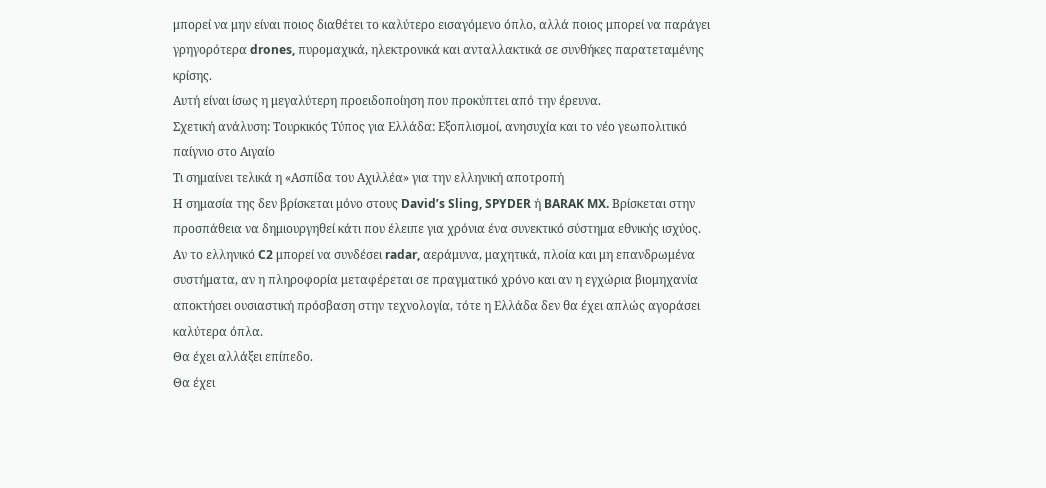μπορεί να μην είναι ποιος διαθέτει το καλύτερο εισαγόμενο όπλο, αλλά ποιος μπορεί να παράγει γρηγορότερα drones, πυρομαχικά, ηλεκτρονικά και ανταλλακτικά σε συνθήκες παρατεταμένης κρίσης.
Αυτή είναι ίσως η μεγαλύτερη προειδοποίηση που προκύπτει από την έρευνα.
Σχετική ανάλυση: Τουρκικός Τύπος για Ελλάδα: Εξοπλισμοί, ανησυχία και το νέο γεωπολιτικό παίγνιο στο Αιγαίο
Τι σημαίνει τελικά η «Ασπίδα του Αχιλλέα» για την ελληνική αποτροπή
Η σημασία της δεν βρίσκεται μόνο στους David’s Sling, SPYDER ή BARAK MX. Βρίσκεται στην προσπάθεια να δημιουργηθεί κάτι που έλειπε για χρόνια ένα συνεκτικό σύστημα εθνικής ισχύος.
Αν το ελληνικό C2 μπορεί να συνδέσει radar, αεράμυνα, μαχητικά, πλοία και μη επανδρωμένα συστήματα, αν η πληροφορία μεταφέρεται σε πραγματικό χρόνο και αν η εγχώρια βιομηχανία αποκτήσει ουσιαστική πρόσβαση στην τεχνολογία, τότε η Ελλάδα δεν θα έχει απλώς αγοράσει καλύτερα όπλα.
Θα έχει αλλάξει επίπεδο.
Θα έχει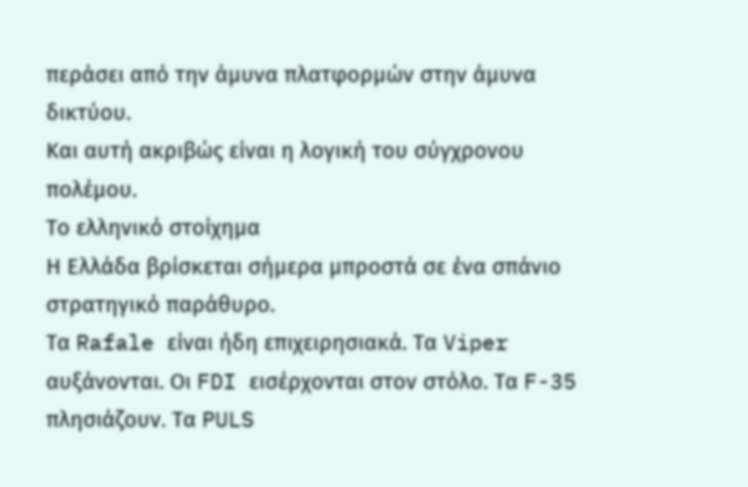περάσει από την άμυνα πλατφορμών στην άμυνα δικτύου.
Και αυτή ακριβώς είναι η λογική του σύγχρονου πολέμου.
Το ελληνικό στοίχημα
Η Ελλάδα βρίσκεται σήμερα μπροστά σε ένα σπάνιο στρατηγικό παράθυρο.
Τα Rafale είναι ήδη επιχειρησιακά. Τα Viper αυξάνονται. Οι FDI εισέρχονται στον στόλο. Τα F-35 πλησιάζουν. Τα PULS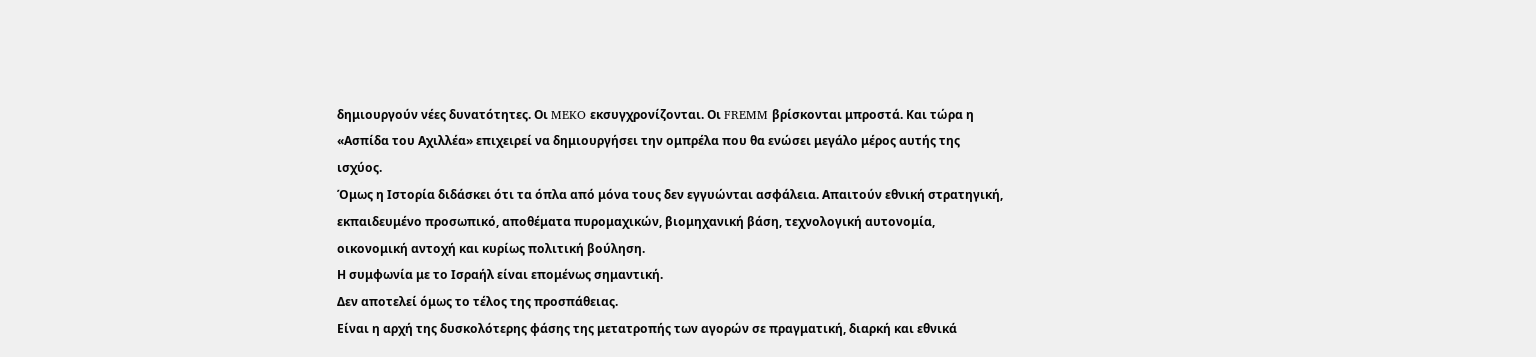δημιουργούν νέες δυνατότητες. Οι MEKO εκσυγχρονίζονται. Οι FREMM βρίσκονται μπροστά. Και τώρα η «Ασπίδα του Αχιλλέα» επιχειρεί να δημιουργήσει την ομπρέλα που θα ενώσει μεγάλο μέρος αυτής της ισχύος.
Όμως η Ιστορία διδάσκει ότι τα όπλα από μόνα τους δεν εγγυώνται ασφάλεια. Απαιτούν εθνική στρατηγική, εκπαιδευμένο προσωπικό, αποθέματα πυρομαχικών, βιομηχανική βάση, τεχνολογική αυτονομία, οικονομική αντοχή και κυρίως πολιτική βούληση.
Η συμφωνία με το Ισραήλ είναι επομένως σημαντική.
Δεν αποτελεί όμως το τέλος της προσπάθειας.
Είναι η αρχή της δυσκολότερης φάσης της μετατροπής των αγορών σε πραγματική, διαρκή και εθνικά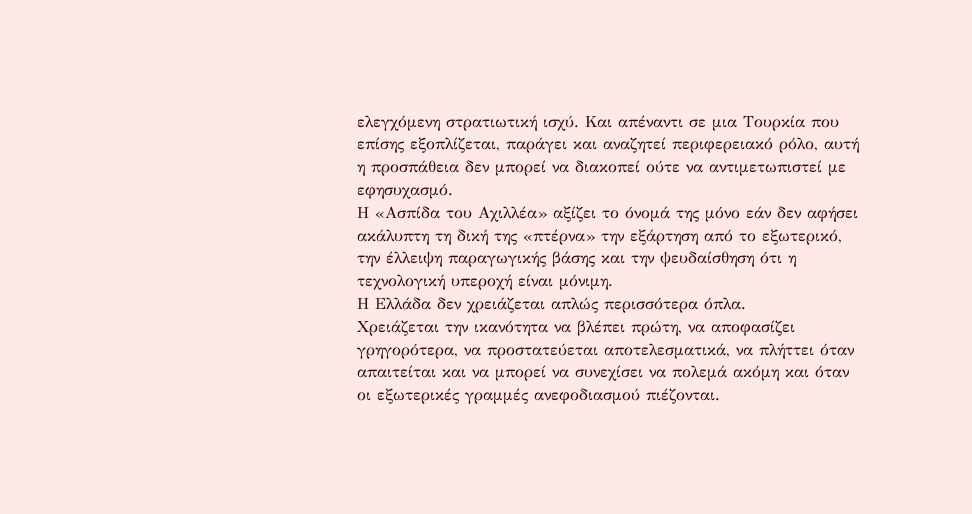ελεγχόμενη στρατιωτική ισχύ. Και απέναντι σε μια Τουρκία που επίσης εξοπλίζεται, παράγει και αναζητεί περιφερειακό ρόλο, αυτή η προσπάθεια δεν μπορεί να διακοπεί ούτε να αντιμετωπιστεί με εφησυχασμό.
Η «Ασπίδα του Αχιλλέα» αξίζει το όνομά της μόνο εάν δεν αφήσει ακάλυπτη τη δική της «πτέρνα» την εξάρτηση από το εξωτερικό, την έλλειψη παραγωγικής βάσης και την ψευδαίσθηση ότι η τεχνολογική υπεροχή είναι μόνιμη.
Η Ελλάδα δεν χρειάζεται απλώς περισσότερα όπλα.
Χρειάζεται την ικανότητα να βλέπει πρώτη, να αποφασίζει γρηγορότερα, να προστατεύεται αποτελεσματικά, να πλήττει όταν απαιτείται και να μπορεί να συνεχίσει να πολεμά ακόμη και όταν οι εξωτερικές γραμμές ανεφοδιασμού πιέζονται.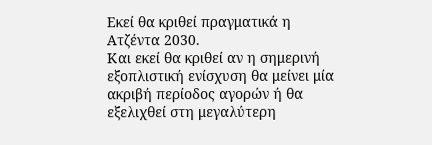Εκεί θα κριθεί πραγματικά η Ατζέντα 2030.
Και εκεί θα κριθεί αν η σημερινή εξοπλιστική ενίσχυση θα μείνει μία ακριβή περίοδος αγορών ή θα εξελιχθεί στη μεγαλύτερη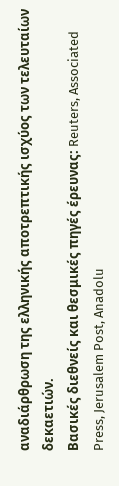αναδιάρθρωση της ελληνικής αποτρεπτικής ισχύος των τελευταίων δεκαετιών.
Βασικές διεθνείς και θεσμικές πηγές έρευνας: Reuters, Associated Press, Jerusalem Post, Anadolu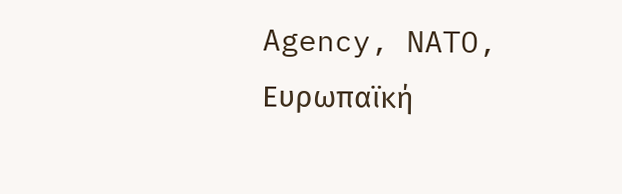Agency, NATO, Ευρωπαϊκή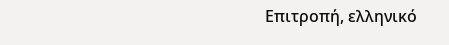Επιτροπή, ελληνικό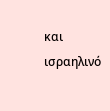και ισραηλινό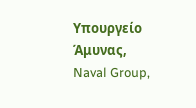Υπουργείο Άμυνας, Naval Group,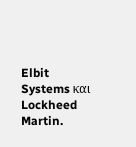Elbit Systems και Lockheed Martin.